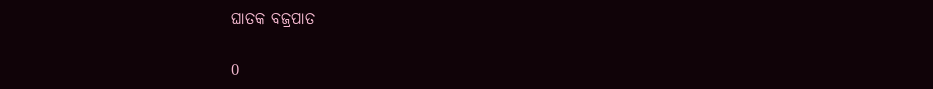ଘାତକ ବଜ୍ରପାତ

0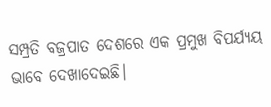ସମ୍ପ୍ରତି ବଜ୍ରପାତ ଦେଶରେ ଏକ ପ୍ରମୁଖ ବିପର୍ଯ୍ୟୟ ଭାବେ ଦେଖାଦେଇଛି।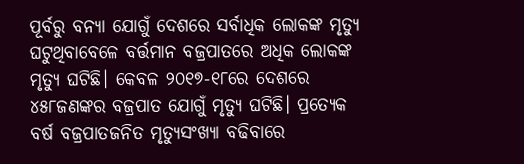ପୂର୍ବରୁ ବନ୍ୟା ଯୋଗୁଁ ଦେଶରେ ସର୍ବାଧିକ ଲୋକଙ୍କ ମୃତ୍ୟୁ ଘଟୁଥିବାବେଳେ ବର୍ତ୍ତମାନ ବଜ୍ରପାତରେ ଅଧିକ ଲୋକଙ୍କ ମୃତ୍ୟୁ ଘଟିଛି। କେବଳ ୨୦୧୭-୧୮ରେ ଦେଶରେ ୪୫୮ଜଣଙ୍କର ବଜ୍ରପାତ ଯୋଗୁଁ ମୃତ୍ୟୁ ଘଟିଛି। ପ୍ରତ୍ୟେକ ବର୍ଷ ବଜ୍ରପାତଜନିତ ମୃତ୍ୟୁସଂଖ୍ୟା ବଢିବାରେ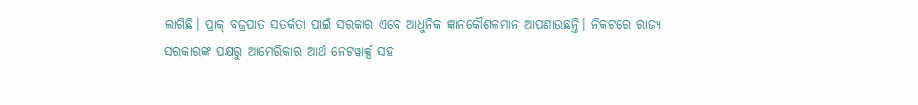ଲାଗିଛି। ପ୍ରାକ୍‍ ବଜ୍ରପାତ ସତର୍କତା ପାଇଁ ସରକାର ଏବେ ଆଧୁନିକ ଜ୍ଞାନକୌଶଳମାନ ଆପଣାଉଛନ୍ତି। ନିକଟରେ ରାଜ୍ୟ ସରକାରଙ୍କ ପକ୍ଷରୁ ଆମେରିକାର ଆର୍ଥ ନେଟୱାର୍କ୍ସ ସହ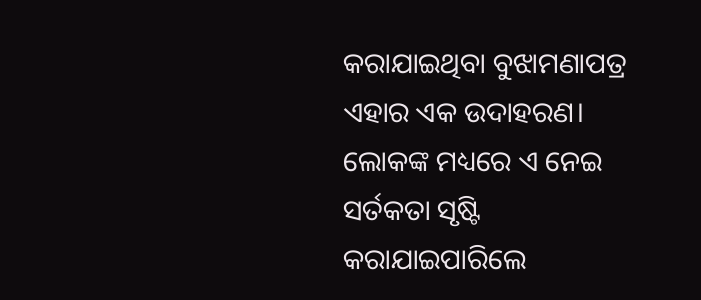କରାଯାଇଥିବା ବୁଝାମଣାପତ୍ର ଏହାର ଏକ ଉଦାହରଣ। ଲୋକଙ୍କ ମଧ୍ୟରେ ଏ ନେଇ ସର୍ତକତା ସୃଷ୍ଟି କରାଯାଇପାରିଲେ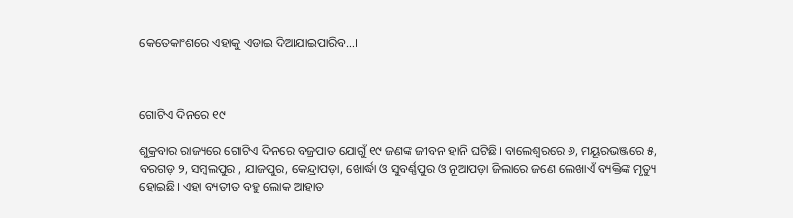କେତେକାଂଶରେ ଏହାକୁ ଏଡାଇ ଦିଆଯାଇପାରିବ…।



ଗୋଟିଏ ଦିନରେ ୧୯

ଶୁକ୍ରବାର ରାଜ୍ୟରେ ଗୋଟିଏ ଦିନରେ ବଜ୍ରପାତ ଯୋଗୁଁ ୧୯ ଜଣଙ୍କ ଜୀବନ ହାନି ଘଟିଛି। ବାଲେଶ୍ୱରରେ ୬, ମୟୂରଭଞ୍ଜରେ ୫, ବରଗଡ଼ ୨, ସମ୍ବଲପୁର , ଯାଜପୁର, କେନ୍ଦ୍ରାପଡ଼ା, ଖୋର୍ଦ୍ଧା ଓ ସୁବର୍ଣ୍ଣପୁର ଓ ନୂଆପଡ଼ା ଜିଲାରେ ଜଣେ ଲେଖାଏଁ ବ୍ୟକ୍ତିଙ୍କ ମୃତ୍ୟୁ ହୋଇଛି। ଏହା ବ୍ୟତୀତ ବହୁ ଲୋକ ଆହାତ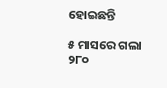ହୋଇଛନ୍ତି

୫ ମାସରେ ଗଲା ୨୮୦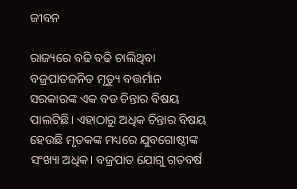ଜୀବନ

ରାଜ୍ୟରେ ବଢି ବଢି ଚାଲିଥିବା ବଜ୍ରପାତଜନିତ ମୃତ୍ୟୁ ବତ୍ତର୍ମାନ ସରକାରଙ୍କ ଏକ ବଡ ଚିନ୍ତାର ବିଷୟ ପାଲଟିଛି। ଏହାଠାରୁ ଅଧିକ ଚିନ୍ତାର ବିଷୟ ହେଉଛି ମୃତକଙ୍କ ମଧ୍ୟରେ ଯୁବଗୋଷ୍ଠୀଙ୍କ ସଂଖ୍ୟା ଅଧିକ। ବଜ୍ରପାତ ଯୋଗୁ ଗତବର୍ଷ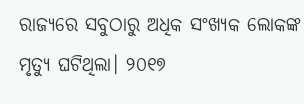ରାଜ୍ୟରେ ସବୁଠାରୁ ଅଧିକ ସଂଖ୍ୟକ ଲୋକଙ୍କ ମୃତ୍ୟୁ ଘଟିଥିଲା। ୨୦୧୭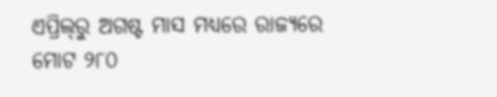ଏପ୍ରିଲ୍‍ରୁ ଅଗଷ୍ଟ ମାସ ମଧ୍ୟରେ ରାଜ୍ୟରେ ମୋଟ ୨୮୦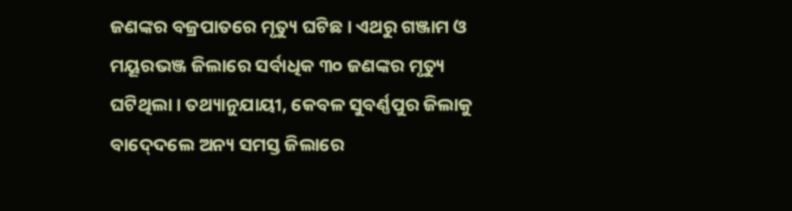ଜଣଙ୍କର ବଜ୍ରପାତରେ ମୃତ୍ୟୁ ଘଟିଛ। ଏଥରୁ ଗଞ୍ଜାମ ଓ ମୟୂରଭଞ୍ଜ ଜିଲାରେ ସର୍ବାଧିକ ୩୦ ଜଣଙ୍କର ମୃତ୍ୟୁ ଘଟିଥିଲା। ତଥ୍ୟାନୁଯାୟୀ, କେବଳ ସୁବର୍ଣ୍ଣପୁର ଜିଲାକୁ ବାଦ୍‍ଦେଲେ ଅନ୍ୟ ସମସ୍ତ ଜିଲାରେ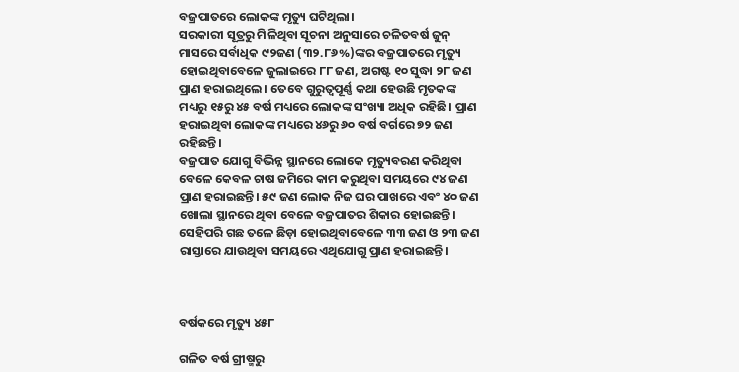ବଜ୍ରପାତରେ ଲୋକଙ୍କ ମୃତ୍ୟୁ ଘଟିଥିଲା।
ସରକାରୀ ସୂତ୍ରରୁ ମିଳିଥିବା ସୂଚନା ଅନୁସାରେ ଚଳିତବର୍ଷ ଜୁନ୍‍ ମାସରେ ସର୍ବାଧିକ ୯୨ଜଣ (୩୨.୮୬%)ଙ୍କର ବଜ୍ରପାତରେ ମୃତ୍ୟୁ ହୋଇଥିବାବେଳେ ଜୁଲାଇରେ ୮୮ ଜଣ, ଅଗଷ୍ଟ ୧୦ ସୁଦ୍ଧା ୨୮ ଜଣ ପ୍ରାଣ ହରାଇଥିଲେ। ତେବେ ଗୁରୁତ୍ୱପୂର୍ଣ୍ଣ କଥା ହେଉଛି ମୃତକଙ୍କ ମଧ୍ୟରୁ ୧୫ରୁ ୪୫ ବର୍ଷ ମଧ୍ୟରେ ଲୋକଙ୍କ ସଂଖ୍ୟା ଅଧିକ ରହିଛି। ପ୍ରାଣ ହରାଇଥିବା ଲୋକଙ୍କ ମଧ୍ୟରେ ୪୬ରୁ ୬୦ ବର୍ଷ ବର୍ଗରେ ୭୨ ଜଣ ରହିଛନ୍ତି।
ବଜ୍ରପାତ ଯୋଗୁ ବିଭିନ୍ନ ସ୍ଥାନରେ ଲୋକେ ମୃତ୍ୟୁବରଣ କରିଥିବା ବେଳେ କେବଳ ଚାଷ ଜମିରେ କାମ କରୁଥିବା ସମୟରେ ୯୪ ଜଣ ପ୍ରାଣ ହରାଇଛନ୍ତି। ୫୯ ଜଣ ଲୋକ ନିଜ ଘର ପାଖରେ ଏବଂ ୪୦ ଜଣ ଖୋଲା ସ୍ଥାନରେ ଥିବା ବେଳେ ବଜ୍ରପାତର ଶିକାର ହୋଇଛନ୍ତି। ସେହିପରି ଗଛ ତଳେ ଛିଡ଼ା ହୋଇଥିବାବେଳେ ୩୩ ଜଣ ଓ ୨୩ ଜଣ ରାସ୍ତାରେ ଯାଉଥିବା ସମୟରେ ଏଥିଯୋଗୁ ପ୍ରାଣ ହରାଇଛନ୍ତି।



ବର୍ଷକରେ ମୃତ୍ୟୁ ୪୫୮

ଗଳିତ ବର୍ଷ ଗ୍ରୀଷ୍ମରୁ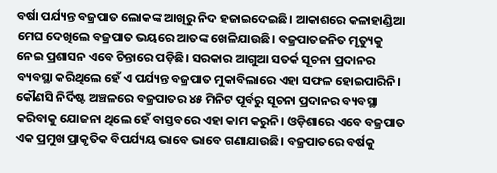ବର୍ଷା ପର୍ଯ୍ୟନ୍ତ ବଜ୍ରପାତ ଲୋକଙ୍କ ଆଖିରୁ ନିଦ ହଜାଇଦେଇଛି। ଆକାଶରେ କଳାହାଣ୍ଡିଆ ମେଘ ଦେଖିଲେ ବଜ୍ରପାତ ଭୟରେ ଆତଙ୍କ ଖେଳିଯାଉଛି। ବଜ୍ରପାତଜନିତ ମୃତ୍ୟୁକୁ ନେଇ ପ୍ରଶାସନ ଏବେ ଚିନ୍ତାରେ ପଡ଼ିଛି। ସରକାର ଆଗୁଆ ସତର୍କ ସୂଚନା ପ୍ରଦାନର ବ୍ୟବସ୍ଥା କରିଥିଲେ ହେଁ ଏ ପର୍ଯ୍ୟନ୍ତ ବଜ୍ରପାତ ମୁକାବିଲାରେ ଏହା ସଫଳ ହୋଇପାରିନି।
କୌଣସି ନିର୍ଦିଷ୍ଟ ଅଞ୍ଚଳରେ ବଜ୍ରପାତର ୪୫ ମିନିଟ ପୂର୍ବରୁ ସୂଚନା ପ୍ରଦାନର ବ୍ୟବସ୍ଥା କରିବାକୁ ଯୋଜନା ଥିଲେ ହେଁ ବାସ୍ତବରେ ଏହା କାମ କରୁନି। ଓଡ଼ିଶାରେ ଏବେ ବଜ୍ରପାତ ଏକ ପ୍ରମୁଖ ପ୍ରାକୃତିକ ବିପର୍ଯ୍ୟୟ ଭାବେ ଭାବେ ଗଣାଯାଉଛି। ବଜ୍ରପାତରେ ବର୍ଷକୁ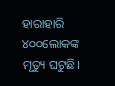ହାରାହାରି ୪୦୦ଲୋକଙ୍କ ମୃତ୍ୟୁ ଘଟୁଛି।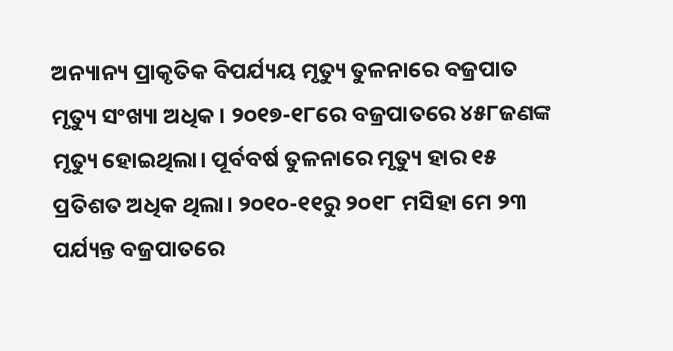ଅନ୍ୟାନ୍ୟ ପ୍ରାକୃତିକ ବିପର୍ଯ୍ୟୟ ମୃତ୍ୟୁ ତୁଳନାରେ ବଜ୍ରପାତ ମୃତ୍ୟୁ ସଂଖ୍ୟା ଅଧିକ। ୨୦୧୭-୧୮ରେ ବଜ୍ରପାତରେ ୪୫୮ଜଣଙ୍କ ମୃତ୍ୟୁ ହୋଇଥିଲା। ପୂର୍ବବର୍ଷ ତୁଳନାରେ ମୃତ୍ୟୁ ହାର ୧୫ ପ୍ରତିଶତ ଅଧିକ ଥିଲା। ୨୦୧୦-୧୧ରୁ ୨୦୧୮ ମସିହା ମେ ୨୩ ପର୍ଯ୍ୟନ୍ତ ବଜ୍ରପାତରେ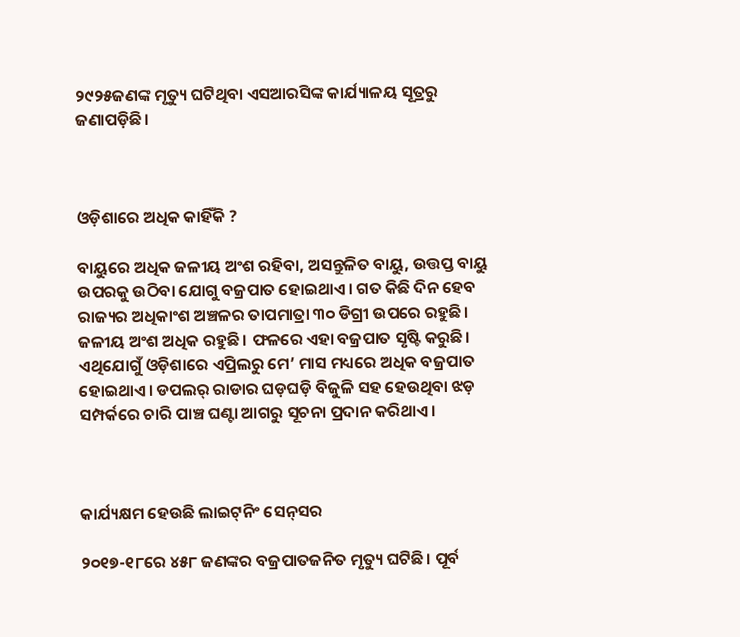୨୯୨୫ଜଣଙ୍କ ମୃତ୍ୟୁ ଘଟିଥିବା ଏସଆରସିଙ୍କ କାର୍ଯ୍ୟାଳୟ ସୂତ୍ରରୁ ଜଣାପଡ଼ିଛି।



ଓଡ଼ିଶାରେ ଅଧିକ କାହିଁକି ?

ବାୟୁରେ ଅଧିକ ଜଳୀୟ ଅଂଶ ରହିବା, ଅସନ୍ତୁଳିତ ବାୟୁ, ଉତ୍ତପ୍ତ ବାୟୁ ଉପରକୁ ଉଠିବା ଯୋଗୁ ବଜ୍ରପାତ ହୋଇଥାଏ। ଗତ କିଛି ଦିନ ହେବ ରାଜ୍ୟର ଅଧିକାଂଶ ଅଞ୍ଚଳର ତାପମାତ୍ରା ୩୦ ଡିଗ୍ରୀ ଉପରେ ରହୁଛି। ଜଳୀୟ ଅଂଶ ଅଧିକ ରହୁଛି। ଫଳରେ ଏହା ବଜ୍ରପାତ ସୃଷ୍ଟି କରୁଛି। ଏଥିଯୋଗୁଁ ଓଡ଼ିଶାରେ ଏପ୍ରିଲରୁ ମେ’ ମାସ ମଧ୍ୟରେ ଅଧିକ ବଜ୍ରପାତ ହୋଇଥାଏ। ଡପଲର୍‍ ରାଡାର ଘଡ଼ଘଡ଼ି ବିଜୁଳି ସହ ହେଉଥିବା ଝଡ଼ ସମ୍ପର୍କରେ ଚାରି ପାଞ୍ଚ ଘଣ୍ଟା ଆଗରୁ ସୂଚନା ପ୍ରଦାନ କରିଥାଏ।



କାର୍ଯ୍ୟକ୍ଷମ ହେଉଛି ଲାଇଟ୍‍ନିଂ ସେନ୍‍ସର

୨୦୧୭-୧୮ରେ ୪୫୮ ଜଣଙ୍କର ବଜ୍ରପାତଜନିତ ମୃତ୍ୟୁ ଘଟିଛି। ପୂର୍ବ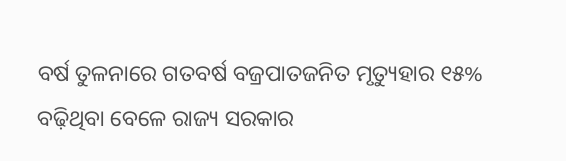ବର୍ଷ ତୁଳନାରେ ଗତବର୍ଷ ବଜ୍ରପାତଜନିତ ମୃତ୍ୟୁହାର ୧୫% ବଢ଼ିଥିବା ବେଳେ ରାଜ୍ୟ ସରକାର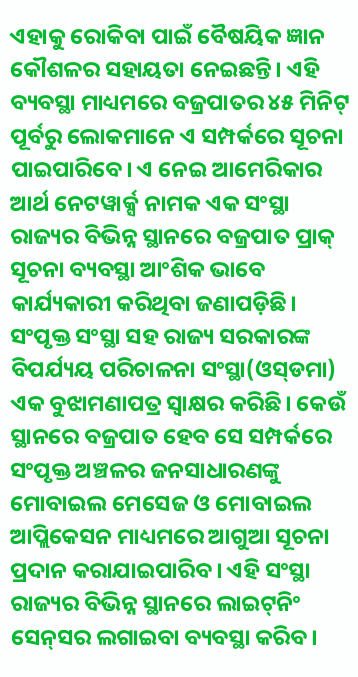ଏହାକୁ ରୋକିବା ପାଇଁ ବୈଷୟିକ ଜ୍ଞାନ କୌଶଳର ସହାୟତା ନେଇଛନ୍ତି। ଏହି ବ୍ୟବସ୍ଥା ମାଧ୍ୟମରେ ବଜ୍ରପାତର ୪୫ ମିନିଟ୍‍ ପୂର୍ବରୁ ଲୋକମାନେ ଏ ସମ୍ପର୍କରେ ସୂଚନା ପାଇପାରିବେ। ଏ ନେଇ ଆମେରିକାର ଆର୍ଥ ନେଟୱାର୍କ୍ସ ନାମକ ଏକ ସଂସ୍ଥା ରାଜ୍ୟର ବିଭିନ୍ନ ସ୍ଥାନରେ ବଜ୍ରପାତ ପ୍ରାକ୍‍ ସୂଚନା ବ୍ୟବସ୍ଥା ଆଂଶିକ ଭାବେ କାର୍ଯ୍ୟକାରୀ କରିଥିବା ଜଣାପଡ଼ିଛି। ସଂପୃକ୍ତ ସଂସ୍ଥା ସହ ରାଜ୍ୟ ସରକାରଙ୍କ ବିପର୍ଯ୍ୟୟ ପରିଚାଳନା ସଂସ୍ଥା(ଓସ୍‍ଡମା) ଏକ ବୁଝାମଣାପତ୍ର ସ୍ୱାକ୍ଷର କରିଛି। କେଉଁ ସ୍ଥାନରେ ବଜ୍ରପାତ ହେବ ସେ ସମ୍ପର୍କରେ ସଂପୃକ୍ତ ଅଞ୍ଚଳର ଜନସାଧାରଣଙ୍କୁ ମୋବାଇଲ ମେସେଜ ଓ ମୋବାଇଲ ଆପ୍ଲିକେସନ ମାଧ୍ୟମରେ ଆଗୁଆ ସୂଚନା ପ୍ରଦାନ କରାଯାଇପାରିବ। ଏହି ସଂସ୍ଥା ରାଜ୍ୟର ବିଭିନ୍ନ ସ୍ଥାନରେ ଲାଇଟ୍‍ନିଂ ସେନ୍‍ସର ଲଗାଇବା ବ୍ୟବସ୍ଥା କରିବ।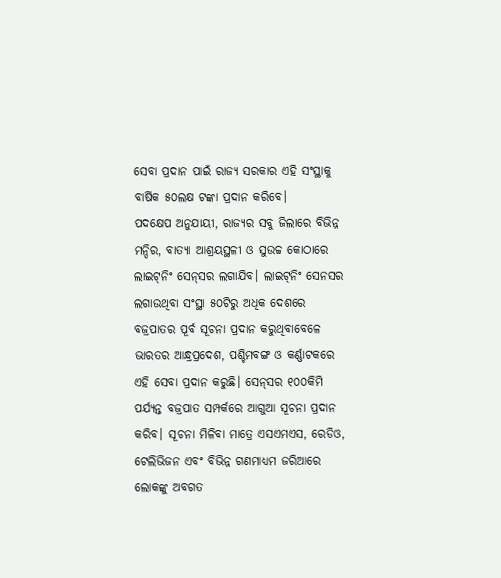ସେବା ପ୍ରଦାନ ପାଇଁ ରାଜ୍ୟ ସରକାର ଏହି ସଂସ୍ଥାକୁ ବାର୍ଷିକ ୫୦ଲକ୍ଷ ଟଙ୍କା ପ୍ରଦାନ କରିବେ।
ପଦକ୍ଷେପ ଅନୁଯାୟୀ, ରାଜ୍ୟର ସବୁ ଜିଲାରେ ବିଭିନ୍ନ ମନ୍ଦିର, ବାତ୍ୟା ଆଶ୍ରୟସ୍ଥଳୀ ଓ ସୁଉଚ୍ଚ କୋଠାରେ ଲାଇଟ୍‍ନିଂ ସେନ୍‍ସର ଲଗାଯିବ। ଲାଇଟ୍‍ନିଂ ସେନସର ଲଗାଉଥିବା ସଂସ୍ଥା ୫୦ଟିରୁ ଅଧିକ ଦେଶରେ ବଜ୍ରପାତର ପୂର୍ବ ସୂଚନା ପ୍ରଦାନ କରୁଥିବାବେଳେ ଭାରତର ଆନ୍ଧ୍ରପ୍ରଦେଶ, ପଶ୍ଚିମବଙ୍ଗ ଓ କର୍ଣ୍ଣାଟକରେ ଏହି ସେବା ପ୍ରଦାନ କରୁଛି। ସେନ୍‍ସର ୧୦୦କିମି ପର୍ଯ୍ୟନ୍ତ ବଜ୍ରପାତ ସମ୍ପର୍କରେ ଆଗୁଆ ସୂଚନା ପ୍ରଦାନ କରିବ। ସୂଚନା ମିଳିବା ମାତ୍ରେ ଏସଏମଏସ, ରେଡିଓ, ଟେଲିଭିଜନ ଏବଂ ବିଭିନ୍ନ ଗଣମାଧ୍ୟମ ଜରିଆରେ ଲୋକଙ୍କୁ ଅବଗତ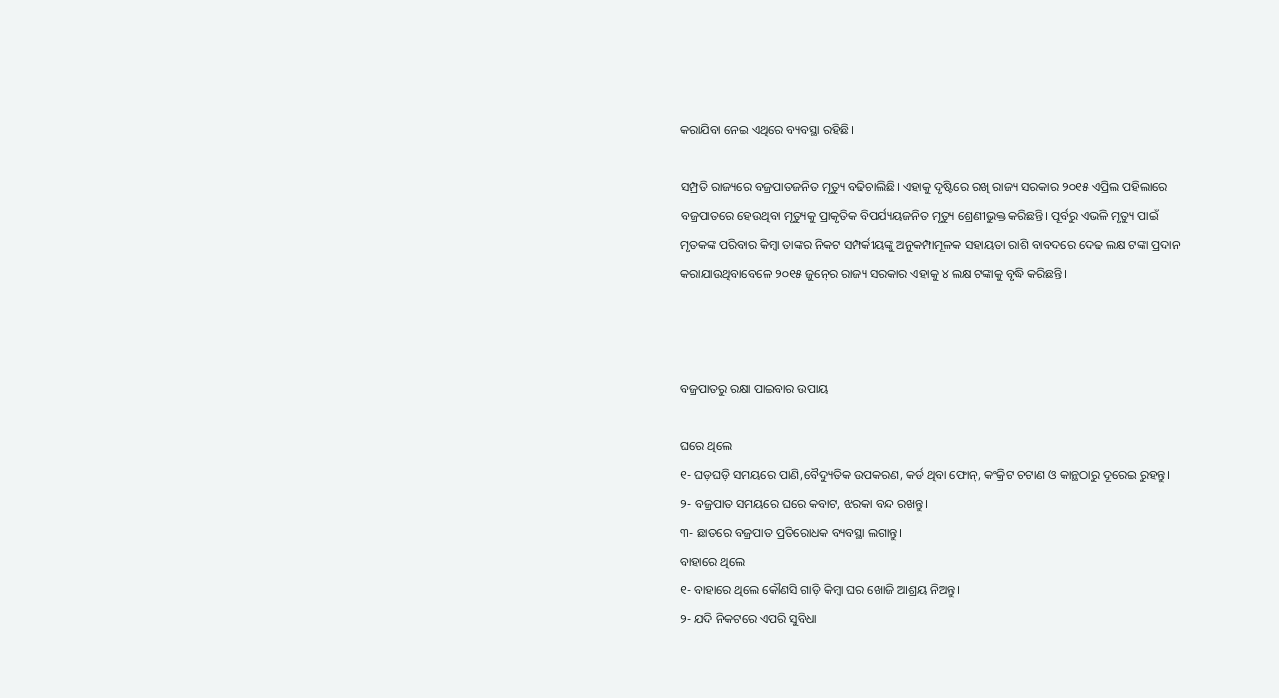କରାଯିବା ନେଇ ଏଥିରେ ବ୍ୟବସ୍ଥା ରହିଛି।

ସମ୍ପ୍ରତି ରାଜ୍ୟରେ ବଜ୍ରପାତଜନିତ ମୃତ୍ୟୁ ବଢିଚାଲିଛି। ଏହାକୁ ଦୃଷ୍ଟିରେ ରଖି ରାଜ୍ୟ ସରକାର ୨୦୧୫ ଏପ୍ରିଲ ପହିଲାରେ ବଜ୍ରପାତରେ ହେଉଥିବା ମୃତ୍ୟୁକୁ ପ୍ରାକୃତିକ ବିପର୍ଯ୍ୟୟଜନିତ ମୃତ୍ୟୁ ଶ୍ରେଣୀଭୁକ୍ତ କରିଛନ୍ତି। ପୂର୍ବରୁ ଏଭଳି ମୃତ୍ୟୁ ପାଇଁ ମୃତକଙ୍କ ପରିବାର କିମ୍ବା ତାଙ୍କର ନିକଟ ସମ୍ପର୍କୀୟଙ୍କୁ ଅନୁକମ୍ପାମୂଳକ ସହାୟତା ରାଶି ବାବଦରେ ଦେଢ ଲକ୍ଷ ଟଙ୍କା ପ୍ରଦାନ କରାଯାଉଥିବାବେଳେ ୨୦୧୫ ଜୁନ୍‍ରେ ରାଜ୍ୟ ସରକାର ଏହାକୁ ୪ ଲକ୍ଷ ଟଙ୍କାକୁ ବୃଦ୍ଧି କରିଛନ୍ତି।



ବଜ୍ରପାତରୁ ରକ୍ଷା ପାଇବାର ଉପାୟ

ଘରେ ଥିଲେ
୧- ଘଡ଼ଘଡ଼ି ସମୟରେ ପାଣି,ବୈଦ୍ୟୁତିକ ଉପକରଣ, କର୍ଡ ଥିବା ଫୋନ୍‍, କଂକ୍ରିଟ ଚଟାଣ ଓ କାନ୍ଥଠାରୁ ଦୂରେଇ ରୁହନ୍ତୁ।
୨- ବଜ୍ରପାତ ସମୟରେ ଘରେ କବାଟ, ଝରକା ବନ୍ଦ ରଖନ୍ତୁ।
୩- ଛାତରେ ବଜ୍ରପାତ ପ୍ରତିରୋଧକ ବ୍ୟବସ୍ଥା ଲଗାନ୍ତୁ।
ବାହାରେ ଥିଲେ
୧- ବାହାରେ ଥିଲେ କୌଣସି ଗାଡ଼ି କିମ୍ବା ଘର ଖୋଜି ଆଶ୍ରୟ ନିଅନ୍ତୁ।
୨- ଯଦି ନିକଟରେ ଏପରି ସୁବିଧା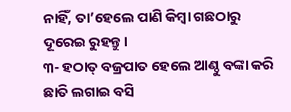ନାହିଁ, ତା’ହେଲେ ପାଣି କିମ୍ବା ଗଛଠାରୁ ଦୂରେଇ ରୁହନ୍ତୁ।
୩- ହଠାତ୍‍ ବଜ୍ରପାତ ହେଲେ ଆଣ୍ଠୁ ବଙ୍କା କରି ଛାତି ଲଗାଇ ବସି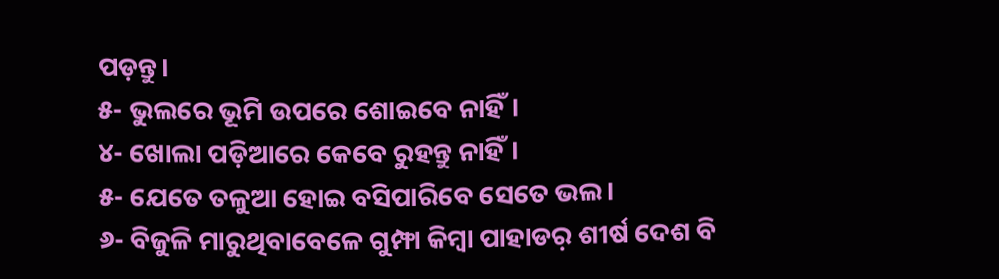ପଡ଼ନ୍ତୁ।
୫- ଭୁଲରେ ଭୂମି ଉପରେ ଶୋଇବେ ନାହିଁ।
୪- ଖୋଲା ପଡ଼ିଆରେ କେବେ ରୁହନ୍ତୁ ନାହିଁ।
୫- ଯେତେ ତଳୁଆ ହୋଇ ବସିପାରିବେ ସେତେ ଭଲ।
୬- ବିଜୁଳି ମାରୁଥିବାବେଳେ ଗୁମ୍ଫା କିମ୍ବା ପାହାଡର଼ ଶୀର୍ଷ ଦେଶ ବି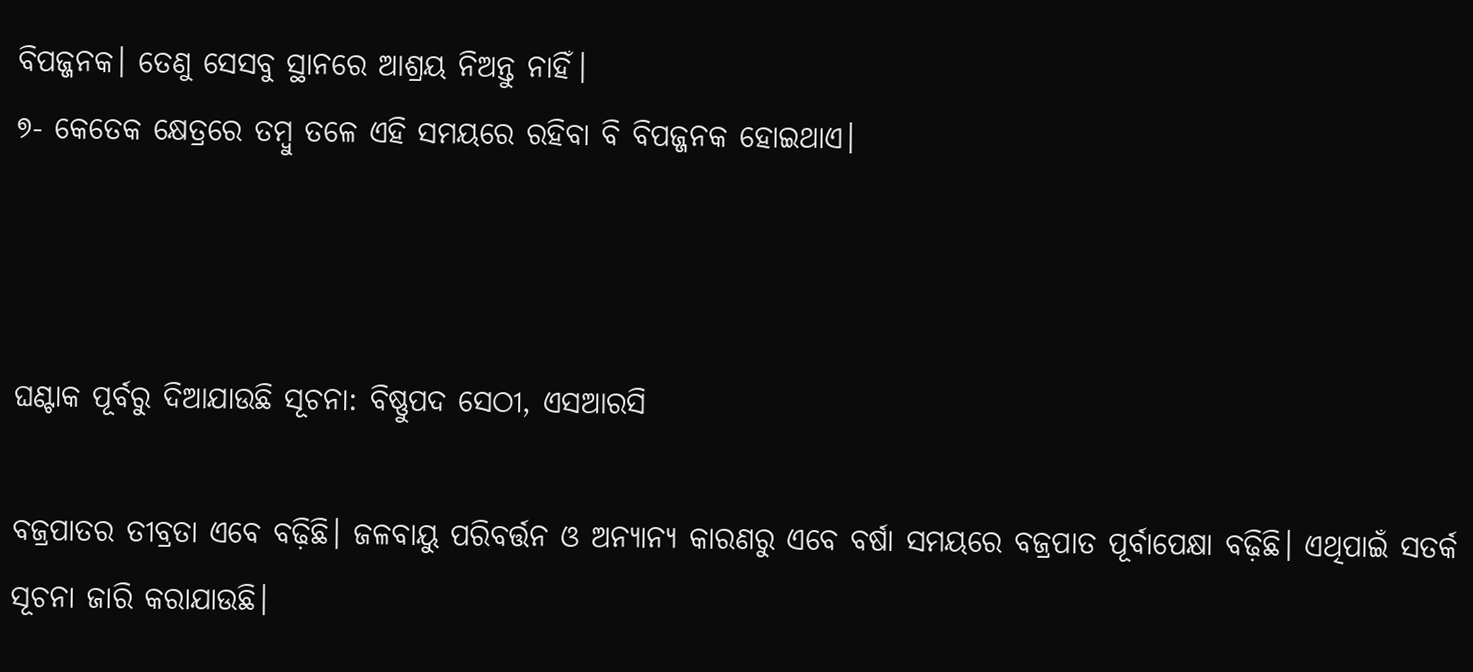ବିପଜ୍ଜନକ। ତେଣୁ ସେସବୁ ସ୍ଥାନରେ ଆଶ୍ରୟ ନିଅନ୍ତୁ ନାହିଁ।
୭- କେତେକ କ୍ଷେତ୍ରରେ ତମ୍ବୁ ତଳେ ଏହି ସମୟରେ ରହିବା ବି ବିପଜ୍ଜନକ ହୋଇଥାଏ।



ଘଣ୍ଟାକ ପୂର୍ବରୁ ଦିଆଯାଉଛି ସୂଚନା: ବିଷ୍ଣୁପଦ ସେଠୀ, ଏସଆରସି

ବଜ୍ରପାତର ତୀବ୍ରତା ଏବେ ବଢ଼ିଛି। ଜଳବାୟୁ ପରିବର୍ତ୍ତନ ଓ ଅନ୍ୟାନ୍ୟ କାରଣରୁ ଏବେ ବର୍ଷା ସମୟରେ ବଜ୍ରପାତ ପୂର୍ବାପେକ୍ଷା ବଢ଼ିଛି। ଏଥିପାଇଁ ସତର୍କ ସୂଚନା ଜାରି କରାଯାଉଛି।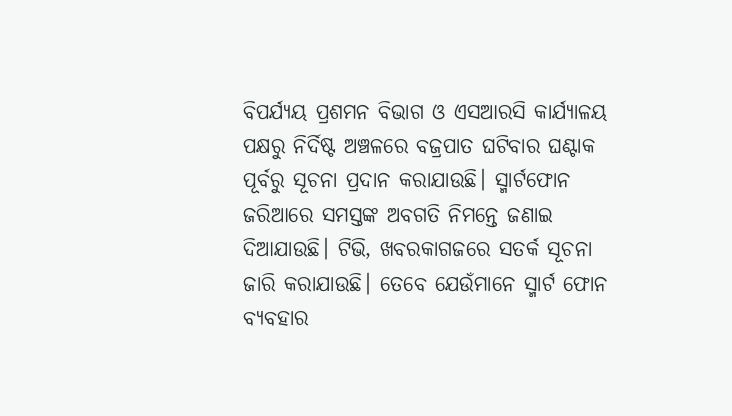ବିପର୍ଯ୍ୟୟ ପ୍ରଶମନ ବିଭାଗ ଓ ଏସଆରସି କାର୍ଯ୍ୟାଳୟ ପକ୍ଷରୁ ନିର୍ଦିଷ୍ଟ ଅଞ୍ଚଳରେ ବଜ୍ରପାତ ଘଟିବାର ଘଣ୍ଟାକ ପୂର୍ବରୁ ସୂଚନା ପ୍ରଦାନ କରାଯାଉଛି। ସ୍ମାର୍ଟଫୋନ ଜରିଆରେ ସମସ୍ତଙ୍କ ଅବଗତି ନିମନ୍ତେ ଜଣାଇ ଦିଆଯାଉଛି। ଟିଭି, ଖବରକାଗଜରେ ସତର୍କ ସୂଚନା ଜାରି କରାଯାଉଛି। ତେବେ ଯେଉଁମାନେ ସ୍ମାର୍ଟ ଫୋନ ବ୍ୟବହାର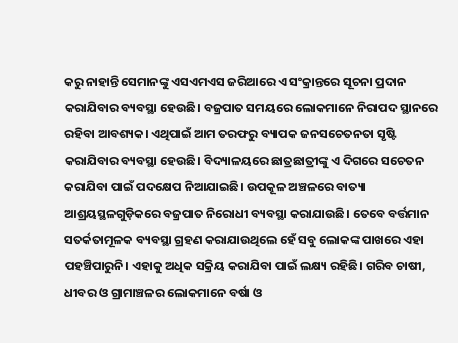କରୁ ନାହାନ୍ତି ସେମାନଙ୍କୁ ଏସଏମଏସ ଜରିଆରେ ଏ ସଂକ୍ରାନ୍ତରେ ସୂଚନା ପ୍ରଦାନ କରାଯିବାର ବ୍ୟବସ୍ଥା ହେଉଛି। ବଜ୍ରପାତ ସମୟରେ ଲୋକମାନେ ନିରାପଦ ସ୍ଥାନରେ ରହିବା ଆବଶ୍ୟକ। ଏଥିପାଇଁ ଆମ ତରଫରୁ ବ୍ୟାପକ ଜନସଚେତନତା ସୃଷ୍ଟି କରାଯିବାର ବ୍ୟବସ୍ଥା ହେଉଛି। ବିଦ୍ୟାଳୟରେ ଛାତ୍ରଛାତ୍ରୀଙ୍କୁ ଏ ଦିଗରେ ସଚେତନ କରାଯିବା ପାଇଁ ପଦକ୍ଷେପ ନିଆଯାଇଛି। ଉପକୂଳ ଅଞ୍ଚଳରେ ବାତ୍ୟା ଆଶ୍ରୟସ୍ଥଳଗୁଡ଼ିକରେ ବଜ୍ରପାତ ନିରୋଧୀ ବ୍ୟବସ୍ଥା କରାଯାଉଛି। ତେବେ ବର୍ତ୍ତମାନ ସତର୍କତାମୂଳକ ବ୍ୟବସ୍ଥା ଗ୍ରହଣ କରାଯାଉଥିଲେ ହେଁ ସବୁ ଲୋକଙ୍କ ପାଖରେ ଏହା ପହଞ୍ଚିପାରୁନି। ଏହାକୁ ଅଧିକ ସକ୍ରିୟ କରାଯିବା ପାଇଁ ଲକ୍ଷ୍ୟ ରହିଛି। ଗରିବ ଚାଷୀ, ଧୀବର ଓ ଗ୍ରାମାଞ୍ଚଳର ଲୋକମାନେ ବର୍ଷା ଓ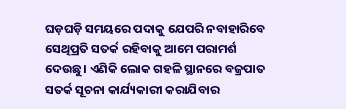ଘଡ଼ଘଡ଼ି ସମୟରେ ପଦାକୁ ଯେପରି ନବାହାରିବେ ସେଥିପ୍ରତି ସତର୍କ ରହିବାକୁ ଆମେ ପରାମର୍ଶ ଦେଉଛୁ। ଏଣିକି ଲୋକ ଗହଳି ସ୍ଥାନରେ ବଜ୍ରପାତ ସତର୍କ ସୂଚନା କାର୍ଯ୍ୟକାରୀ କରାଯିବାର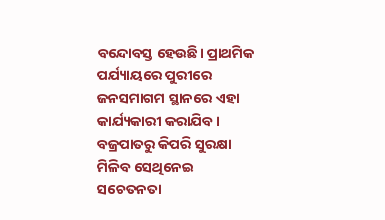ବନ୍ଦୋବସ୍ତ ହେଉଛି। ପ୍ରାଥମିକ ପର୍ଯ୍ୟାୟରେ ପୁରୀରେ ଜନସମାଗମ ସ୍ଥାନରେ ଏହା କାର୍ଯ୍ୟକାରୀ କରାଯିବ। ବଜ୍ରପାତରୁ କିପରି ସୁରକ୍ଷା ମିଳିବ ସେଥିନେଇ ସଚେତନତା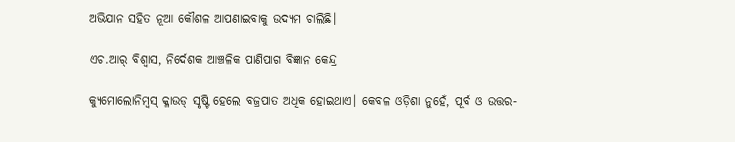ଅଭିଯାନ ସହିତ ନୂଆ କୌଶଳ ଆପଣାଇବାକୁ ଉଦ୍ୟମ ଚାଲିଛି।

ଏଚ.ଆର୍‍ ବିଶ୍ୱାସ, ନିର୍ଦେଶକ ଆଞ୍ଚଳିକ ପାଣିପାଗ ବିଜ୍ଞାନ କେନ୍ଦ୍ର

କ୍ୟୁମୋଲୋନିମ୍ବସ୍‍ କ୍ଳାଉଡ୍‍ ସୃଷ୍ଟି ହେଲେ ବଜ୍ରପାତ ଅଧିକ ହୋଇଥାଏ। କେବଳ ଓଡ଼ିଶା ନୁହେଁ, ପୂର୍ବ ଓ ଉତ୍ତର-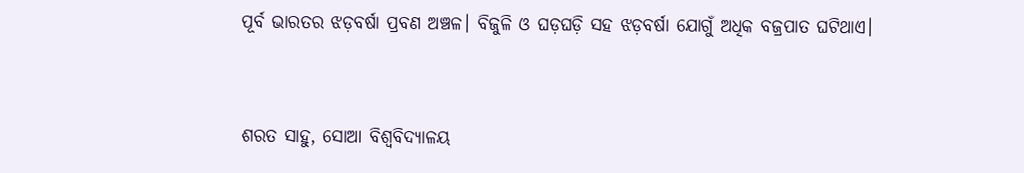ପୂର୍ବ ଭାରତର ଝଡ଼ବର୍ଷା ପ୍ରବଣ ଅଞ୍ଚଳ। ବିଜୁଳି ଓ ଘଡ଼ଘଡ଼ି ସହ ଝଡ଼ବର୍ଷା ଯୋଗୁଁ ଅଧିକ ବଜ୍ରପାତ ଘଟିଥାଏ।



ଶରତ ସାହୁ, ସୋଆ ବିଶ୍ୱବିଦ୍ୟାଳୟ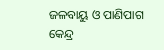ଜଳବାୟୁ ଓ ପାଣିପାଗ କେନ୍ଦ୍ର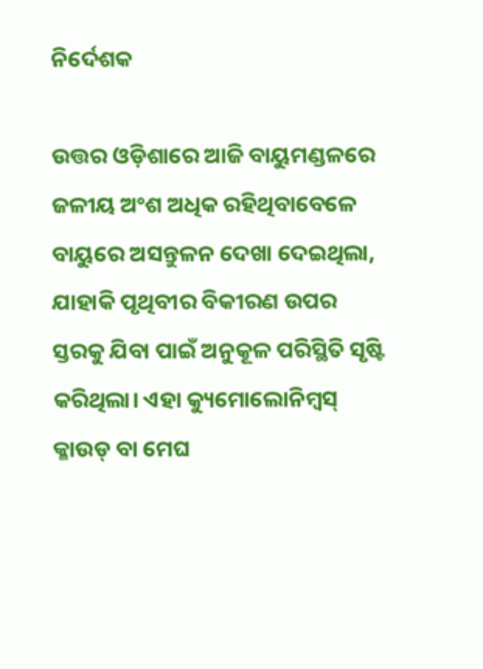ନିର୍ଦେଶକ

ଉତ୍ତର ଓଡ଼ିଶାରେ ଆଜି ବାୟୁମଣ୍ଡଳରେ ଜଳୀୟ ଅଂଶ ଅଧିକ ରହିଥିବାବେଳେ ବାୟୁରେ ଅସନ୍ତୁଳନ ଦେଖା ଦେଇଥିଲା, ଯାହାକି ପୃଥିବୀର ବିକୀରଣ ଉପର ସ୍ତରକୁ ଯିବା ପାଇଁ ଅନୁକୂଳ ପରିସ୍ଥିତି ସୃଷ୍ଟି କରିଥିଲା। ଏହା କ୍ୟୁମୋଲୋନିମ୍ବସ୍‍ କ୍ଳାଉଡ୍‍ ବା ମେଘ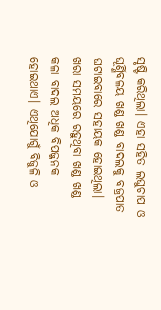ସୃଷ୍ଟି କରିଥିଲା। ଏହା ସହିତ ଲଘୁଚାପ ଓ ଘୂର୍ଣ୍ଣିବଳୟ ଖଣ୍ଡ ଖଣ୍ଡ ବାଦଲକୁ ବଜ୍ରପାତ ଘଟାଇବାରେ ସହାୟକ ହୋଇଥିଲା। ଖରା ସମୟରେ ରହୁଥିବା ଖଣ୍ଡ ଖଣ୍ଡ କଳା ବାଦଲ ଅଧିକ ବିପଜ୍ଜନକ ହୋଇଥାଏ। ଏଥିଯୋଗୁଁ ବିଜୁଳି ଓ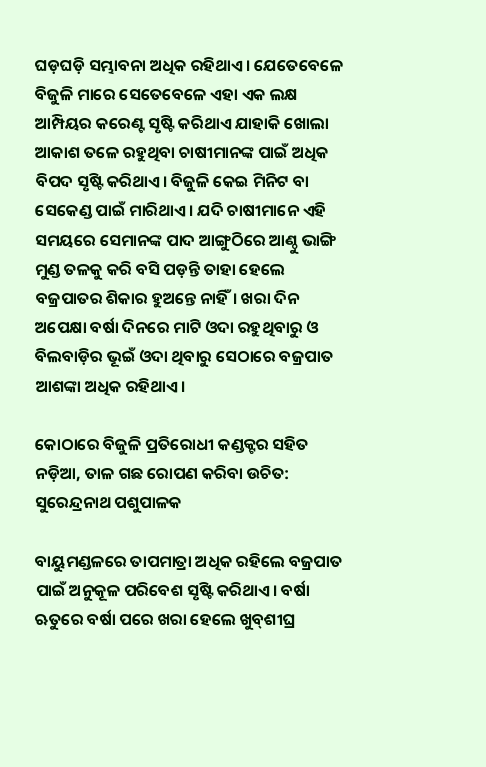ଘଡ଼ଘଡ଼ି ସମ୍ଭାବନା ଅଧିକ ରହିଥାଏ। ଯେତେବେଳେ ବିଜୁଳି ମାରେ ସେତେବେଳେ ଏହା ଏକ ଲକ୍ଷ ଆମ୍ପିୟର କରେଣ୍ଟ ସୃଷ୍ଟି କରିଥାଏ ଯାହାକି ଖୋଲା ଆକାଶ ତଳେ ରହୁଥିବା ଚାଷୀମାନଙ୍କ ପାଇଁ ଅଧିକ ବିପଦ ସୃଷ୍ଟି କରିଥାଏ। ବିଜୁଳି କେଇ ମିନିଟ ବା ସେକେଣ୍ଡ ପାଇଁ ମାରିଥାଏ। ଯଦି ଚାଷୀମାନେ ଏହି ସମୟରେ ସେମାନଙ୍କ ପାଦ ଆଙ୍ଗୁଠିରେ ଆଣ୍ଠୁ ଭାଙ୍ଗି ମୁଣ୍ଡ ତଳକୁ କରି ବସି ପଡ଼ନ୍ତି ତାହା ହେଲେ ବଜ୍ରପାତର ଶିକାର ହୁଅନ୍ତେ ନାହିଁ। ଖରା ଦିନ ଅପେକ୍ଷା ବର୍ଷା ଦିନରେ ମାଟି ଓଦା ରହୁଥିବାରୁ ଓ ବିଲବାଡ଼ିର ଭୂଇଁ ଓଦା ଥିବାରୁ ସେଠାରେ ବଜ୍ରପାତ ଆଶଙ୍କା ଅଧିକ ରହିଥାଏ।

କୋଠାରେ ବିଜୁଳି ପ୍ରତିରୋଧୀ କଣ୍ଡକ୍ଟର ସହିତ ନଡ଼ିଆ, ତାଳ ଗଛ ରୋପଣ କରିବା ଉଚିତ: ସୁରେନ୍ଦ୍ରନାଥ ପଶୁପାଳକ

ବାୟୁମଣ୍ଡଳରେ ତାପମାତ୍ରା ଅଧିକ ରହିଲେ ବଜ୍ରପାତ ପାଇଁ ଅନୁକୂଳ ପରିବେଶ ସୃଷ୍ଟି କରିଥାଏ। ବର୍ଷା ଋତୁରେ ବର୍ଷା ପରେ ଖରା ହେଲେ ଖୁବ୍‍ଶୀଘ୍ର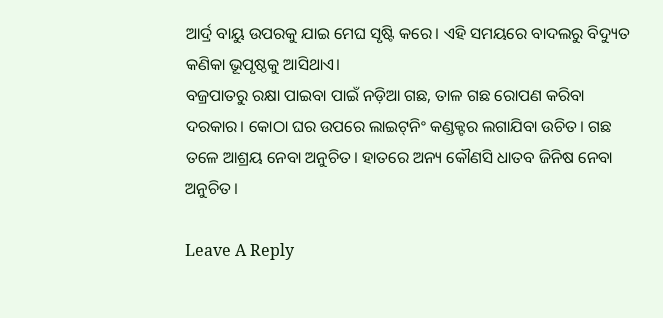ଆର୍ଦ୍ର ବାୟୁ ଉପରକୁ ଯାଇ ମେଘ ସୃଷ୍ଟି କରେ। ଏହି ସମୟରେ ବାଦଲରୁ ବିଦ୍ୟୁତ କଣିକା ଭୂପୃଷ୍ଠକୁ ଆସିଥାଏ।
ବଜ୍ରପାତରୁ ରକ୍ଷା ପାଇବା ପାଇଁ ନଡ଼ିଆ ଗଛ, ତାଳ ଗଛ ରୋପଣ କରିବା ଦରକାର। କୋଠା ଘର ଉପରେ ଲାଇଟ୍‍ନିଂ କଣ୍ଡକ୍ଟର ଲଗାଯିବା ଉଚିତ। ଗଛ ତଳେ ଆଶ୍ରୟ ନେବା ଅନୁଚିତ। ହାତରେ ଅନ୍ୟ କୌଣସି ଧାତବ ଜିନିଷ ନେବା ଅନୁଚିତ।

Leave A Reply